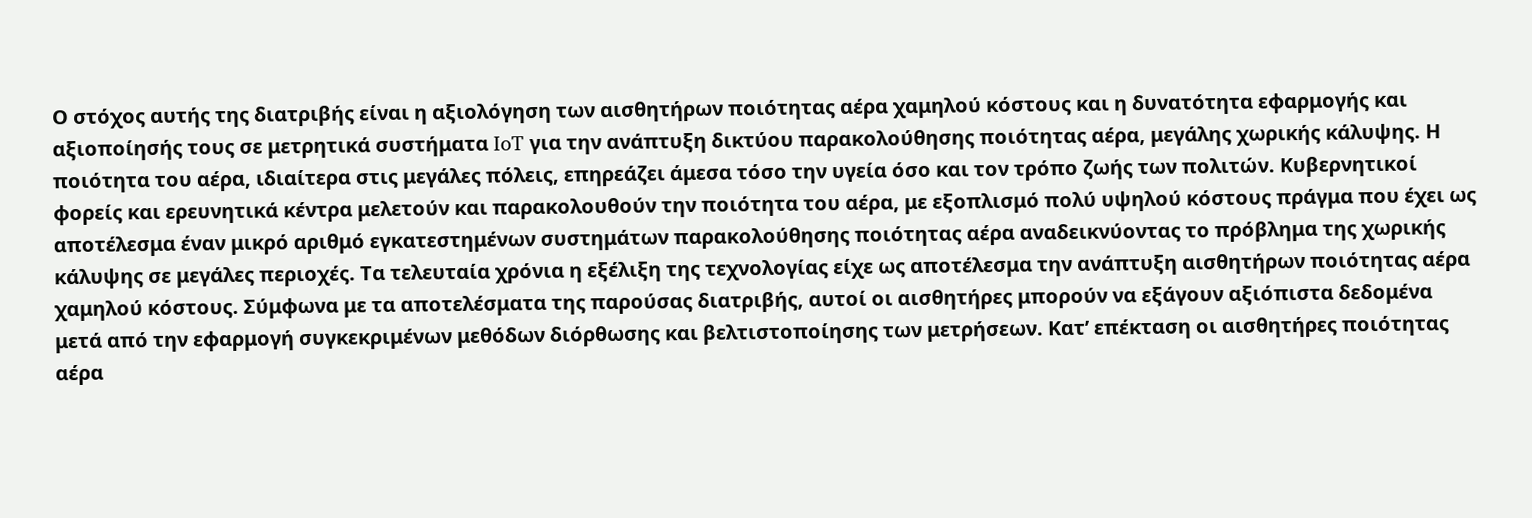Ο στόχος αυτής της διατριβής είναι η αξιολόγηση των αισθητήρων ποιότητας αέρα χαμηλού κόστους και η δυνατότητα εφαρμογής και αξιοποίησής τους σε μετρητικά συστήματα IoT για την ανάπτυξη δικτύου παρακολούθησης ποιότητας αέρα, μεγάλης χωρικής κάλυψης. Η ποιότητα του αέρα, ιδιαίτερα στις μεγάλες πόλεις, επηρεάζει άμεσα τόσο την υγεία όσο και τον τρόπο ζωής των πολιτών. Κυβερνητικοί φορείς και ερευνητικά κέντρα μελετούν και παρακολουθούν την ποιότητα του αέρα, με εξοπλισμό πολύ υψηλού κόστους πράγμα που έχει ως αποτέλεσμα έναν μικρό αριθμό εγκατεστημένων συστημάτων παρακολούθησης ποιότητας αέρα αναδεικνύοντας το πρόβλημα της χωρικής κάλυψης σε μεγάλες περιοχές. Τα τελευταία χρόνια η εξέλιξη της τεχνολογίας είχε ως αποτέλεσμα την ανάπτυξη αισθητήρων ποιότητας αέρα χαμηλού κόστους. Σύμφωνα με τα αποτελέσματα της παρούσας διατριβής, αυτοί οι αισθητήρες μπορούν να εξάγουν αξιόπιστα δεδομένα μετά από την εφαρμογή συγκεκριμένων μεθόδων διόρθωσης και βελτιστοποίησης των μετρήσεων. Κατ’ επέκταση οι αισθητήρες ποιότητας αέρα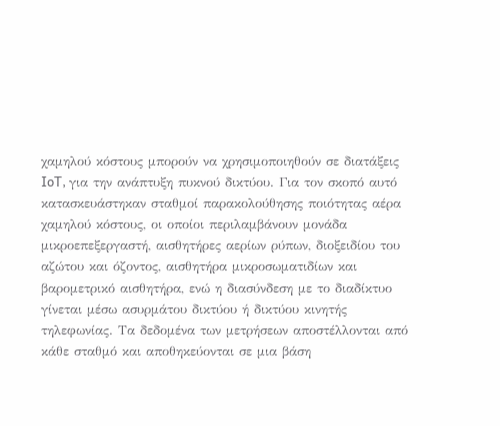χαμηλού κόστους μπορούν να χρησιμοποιηθούν σε διατάξεις IoT, για την ανάπτυξη πυκνού δικτύου. Για τον σκοπό αυτό κατασκευάστηκαν σταθμοί παρακολούθησης ποιότητας αέρα χαμηλού κόστους, οι οποίοι περιλαμβάνουν μονάδα μικροεπεξεργαστή, αισθητήρες αερίων ρύπων, διοξειδίου του αζώτου και όζοντος, αισθητήρα μικροσωματιδίων και βαρομετρικό αισθητήρα, ενώ η διασύνδεση με το διαδίκτυο γίνεται μέσω ασυρμάτου δικτύου ή δικτύου κινητής τηλεφωνίας. Τα δεδομένα των μετρήσεων αποστέλλονται από κάθε σταθμό και αποθηκεύονται σε μια βάση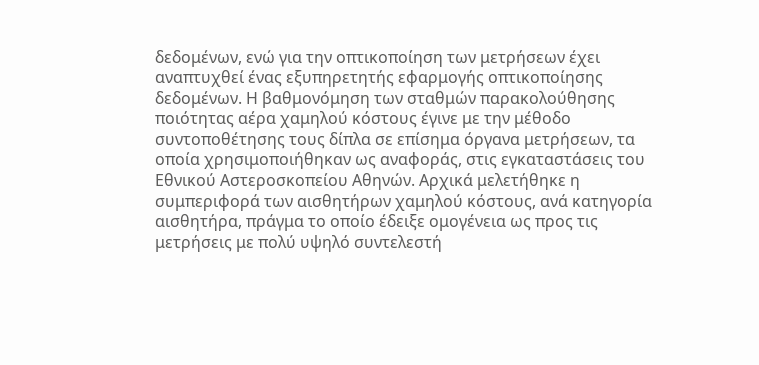δεδομένων, ενώ για την οπτικοποίηση των μετρήσεων έχει αναπτυχθεί ένας εξυπηρετητής εφαρμογής οπτικοποίησης δεδομένων. Η βαθμονόμηση των σταθμών παρακολούθησης ποιότητας αέρα χαμηλού κόστους έγινε με την μέθοδο συντοποθέτησης τους δίπλα σε επίσημα όργανα μετρήσεων, τα οποία χρησιμοποιήθηκαν ως αναφοράς, στις εγκαταστάσεις του Εθνικού Αστεροσκοπείου Αθηνών. Αρχικά μελετήθηκε η συμπεριφορά των αισθητήρων χαμηλού κόστους, ανά κατηγορία αισθητήρα, πράγμα το οποίο έδειξε ομογένεια ως προς τις μετρήσεις με πολύ υψηλό συντελεστή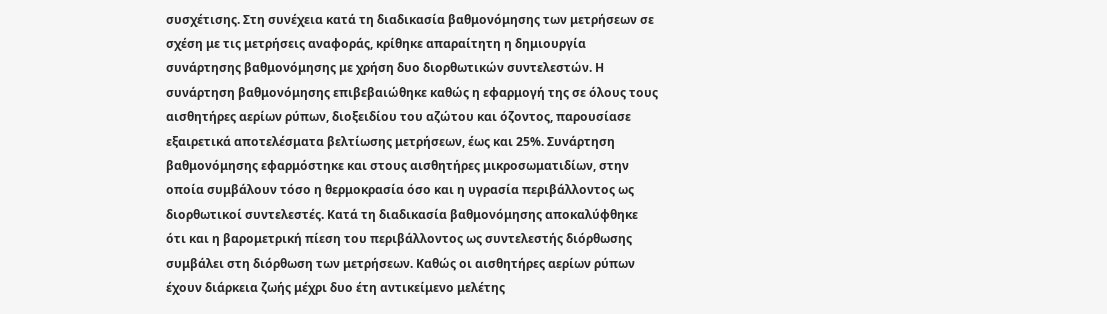συσχέτισης. Στη συνέχεια κατά τη διαδικασία βαθμονόμησης των μετρήσεων σε σχέση με τις μετρήσεις αναφοράς, κρίθηκε απαραίτητη η δημιουργία συνάρτησης βαθμονόμησης με χρήση δυο διορθωτικών συντελεστών. Η συνάρτηση βαθμονόμησης επιβεβαιώθηκε καθώς η εφαρμογή της σε όλους τους αισθητήρες αερίων ρύπων, διοξειδίου του αζώτου και όζοντος, παρουσίασε εξαιρετικά αποτελέσματα βελτίωσης μετρήσεων, έως και 25%. Συνάρτηση βαθμονόμησης εφαρμόστηκε και στους αισθητήρες μικροσωματιδίων, στην οποία συμβάλουν τόσο η θερμοκρασία όσο και η υγρασία περιβάλλοντος ως διορθωτικοί συντελεστές. Κατά τη διαδικασία βαθμονόμησης αποκαλύφθηκε ότι και η βαρομετρική πίεση του περιβάλλοντος ως συντελεστής διόρθωσης συμβάλει στη διόρθωση των μετρήσεων. Καθώς οι αισθητήρες αερίων ρύπων έχουν διάρκεια ζωής μέχρι δυο έτη αντικείμενο μελέτης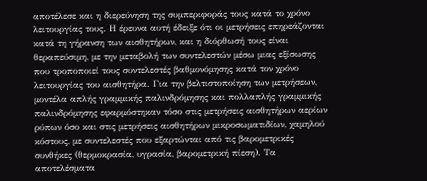αποτέλεσε και η διερεύνηση της συμπεριφοράς τους κατά το χρόνο λειτουργίας τους. Η έρευνα αυτή έδειξε ότι οι μετρήσεις επηρεάζονται κατά τη γήρανση των αισθητήρων, και η διόρθωσή τους είναι θεραπεύσιμη, με την μεταβολή των συντελεστών μέσω μιας εξίσωσης που τροποποιεί τους συντελεστές βαθμονόμησης κατά τον χρόνο λειτουργίας του αισθητήρα. Για την βελτιστοποίηση των μετρήσεων, μοντέλα απλής γραμμικής παλινδρόμησης και πολλαπλής γραμμικής παλινδρόμησης εφαρμόστηκαν τόσο στις μετρήσεις αισθητήρων αερίων ρύπων όσο και στις μετρήσεις αισθητήρων μικροσωματιδίων, χαμηλού κόστους, με συντελεστές που εξαρτώνται από τις βαρομετρικές συνθήκες (θερμοκρασία, υγρασία, βαρομετρική πίεση). Τα αποτελέσματα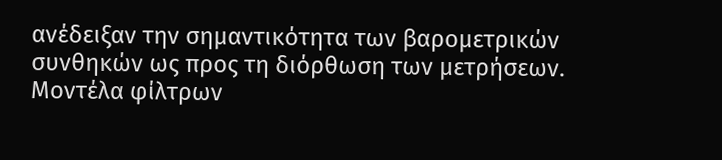ανέδειξαν την σημαντικότητα των βαρομετρικών συνθηκών ως προς τη διόρθωση των μετρήσεων. Μοντέλα φίλτρων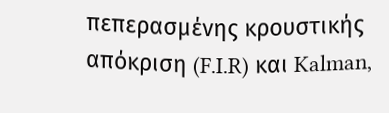πεπερασμένης κρουστικής απόκριση (F.I.R) και Kalman,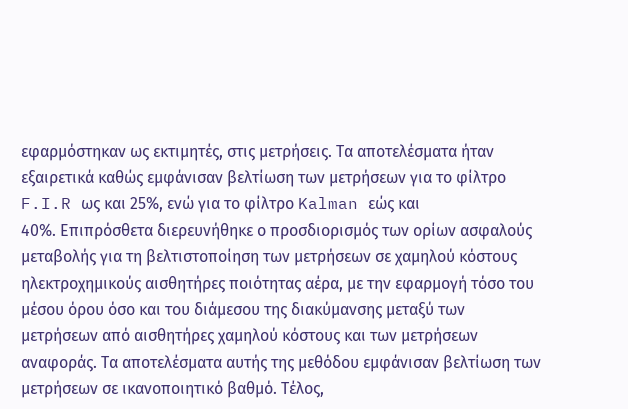εφαρμόστηκαν ως εκτιμητές, στις μετρήσεις. Τα αποτελέσματα ήταν εξαιρετικά καθώς εμφάνισαν βελτίωση των μετρήσεων για το φίλτρο F.I.R ως και 25%, ενώ για το φίλτρο Kalman εώς και
40%. Επιπρόσθετα διερευνήθηκε ο προσδιορισμός των ορίων ασφαλούς μεταβολής για τη βελτιστοποίηση των μετρήσεων σε χαμηλού κόστους ηλεκτροχημικούς αισθητήρες ποιότητας αέρα, με την εφαρμογή τόσο του μέσου όρου όσο και του διάμεσου της διακύμανσης μεταξύ των μετρήσεων από αισθητήρες χαμηλού κόστους και των μετρήσεων αναφοράς. Τα αποτελέσματα αυτής της μεθόδου εμφάνισαν βελτίωση των μετρήσεων σε ικανοποιητικό βαθμό. Τέλος,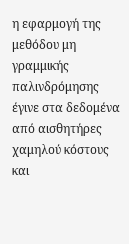η εφαρμογή της μεθόδου μη γραμμικής παλινδρόμησης έγινε στα δεδομένα από αισθητήρες χαμηλού κόστους και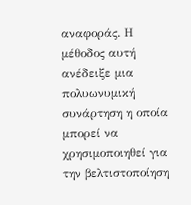αναφοράς. Η μέθοδος αυτή ανέδειξε μια πολυωνυμική συνάρτηση η οποία μπορεί να χρησιμοποιηθεί για την βελτιστοποίηση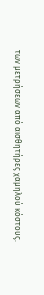των μετρήσεων από αισθητήρες χαμηλού κόστους.